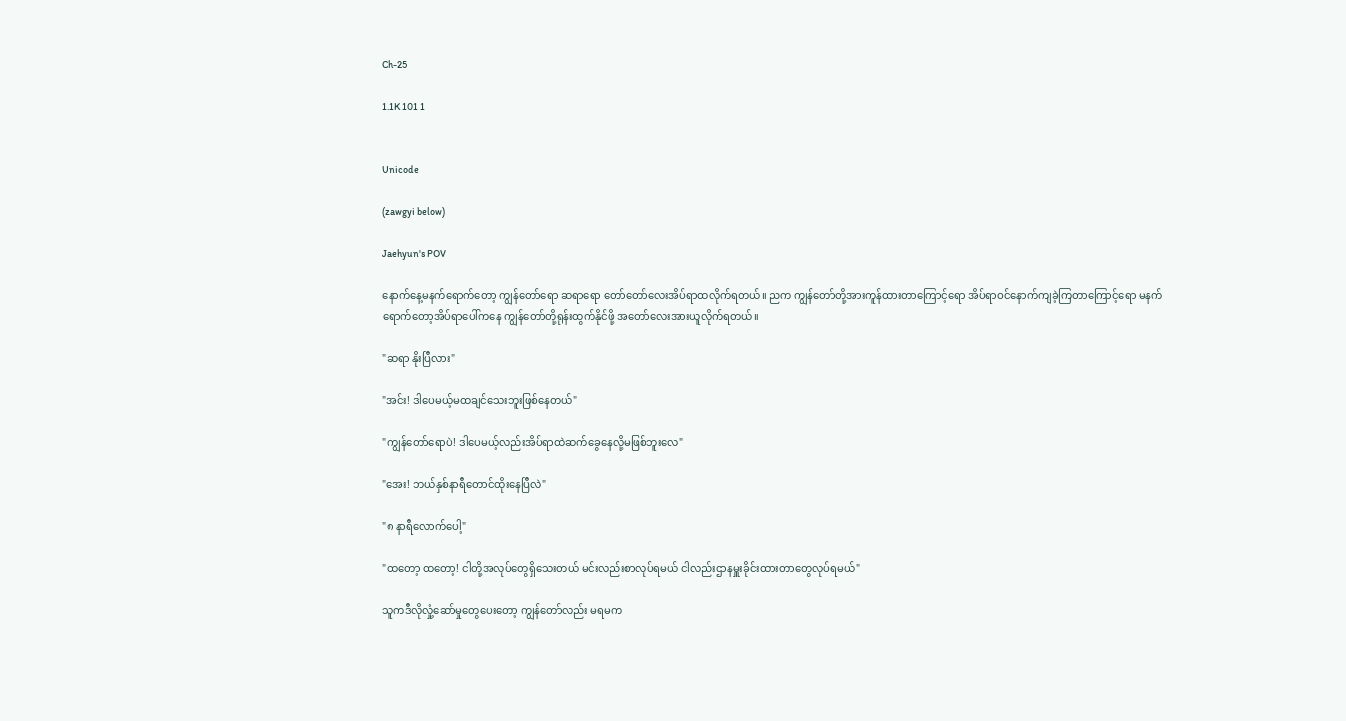Ch-25

1.1K 101 1


Unicode

(zawgyi below)

Jaehyun's POV

နောက်နေ့မနက်ရောက်တော့ ကျွန်တော်ရော ဆရာရော တော်တော်လေးအိပ်ရာထလိုက်ရတယ်။ ညက ကျွန်တော်တို့အားကူန်ထားတာကြောင့်ရော အိပ်ရာဝင်နောက်ကျခဲ့ကြတာကြောင့်ရော မနက်ရောက်တော့အိပ်ရာပေါ်ကနေ ကျွန်တော်တို့ရုန်းထွက်နိုင်ဖို့ အတော်လေးအားယူလိုက်ရတယ်။

"ဆရာ နိုးပြီလား"

"အင်း! ဒါပေမယ့်မထချင်သေးဘူးဖြစ်နေတယ်"

"ကျွန်တော်ရောပဲ! ဒါပေမယ့်လည်းအိပ်ရာထဲဆက်ခွေနေလို့မဖြစ်ဘူးလေ"

"အေး! ဘယ်နှစ်နာရီတောင်ထိုးနေပြီလဲ"

"၈ နာရီလောက်ပေါ့"

"ထတော့ ထတော့! ငါတို့အလုပ်တွေရှိသေးတယ် မင်းလည်းစာလုပ်ရမယ် ငါလည်းဌာနမှူးခိုင်းထားတာတွေလုပ်ရမယ်"

သူကဒီလိုလှုံ့ဆော်မှုတွေပေးတော့ ကျွန်တော်လည်း မရမက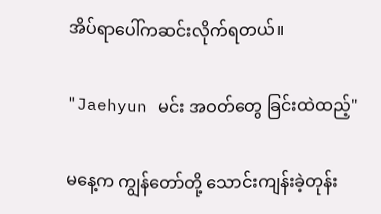အိပ်ရာပေါ်ကဆင်းလိုက်ရတယ်။

"Jaehyun မင်း အဝတ်တွေ ခြင်းထဲထည့်"

မနေ့က ကျွန်တော်တို့ သောင်းကျန်းခဲ့တုန်း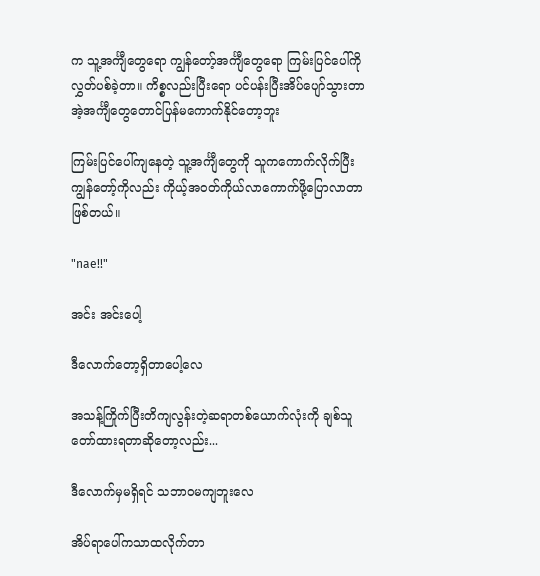က သူ့အင်္ကျီတွေရော ကျွန်တော့်အင်္ကျီတွေရော ကြမ်းပြင်ပေါ်ကိုလွှတ်ပစ်ခဲ့တာ။ ကိစ္စလည်းပြီးရော ပင်ပန်းပြီးအိပ်ပျော်သွားတာ အဲ့အင်္ကျီတွေတောင်ပြန်မကောက်နိုင်တော့ဘူး

ကြမ်းပြင်ပေါ်ကျနေတဲ့ သူ့အင်္ကျီတွေကို သူကကောက်လိုက်ပြီး ကျွန်တော့်ကိုလည်း ကိုယ့်အဝတ်ကိုယ်လာကောက်ဖို့ပြောလာတာဖြစ်တယ်။

"nae!!"

အင်း အင်းပေါ့

ဒီလောက်တော့ရှိတာပေါ့လေ

အသန့်ကြိုက်ပြီးတိကျလွန်းတဲ့ဆရာတစ်ယောက်လုံးကို ချစ်သူတော်ထားရတာဆိုတော့လည်း...

ဒီလောက်မှမရှိရင် သဘာဝမကျဘူးလေ

အိပ်ရာပေါ်ကသာထလိုက်တာ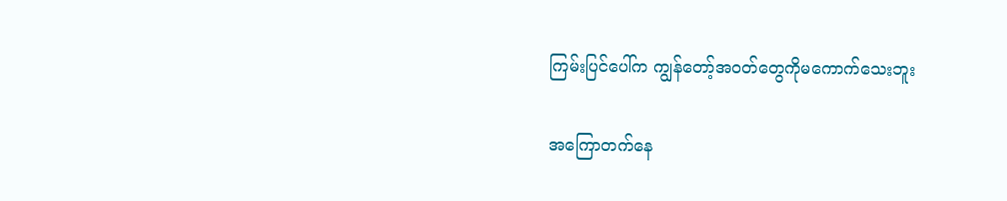ကြမ်းပြင်ပေါ်က ကျွန်တော့်အဝတ်တွေကိုမကောက်သေးဘူး

အကြောတက်နေ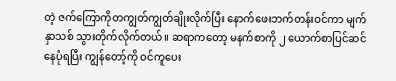တဲ့ ဇက်ကြောကိုတကျွတ်ကျွတ်ချိုးလိုက်ပြီး နောက်ဖေးဘက်တန်းဝင်ကာ မျက်နှာသစ် သွားတိုက်လိုက်တယ်။ ဆရာကတော့ မနက်စာကို ၂ ယောက်စာပြင်ဆင်နေပုံရပြီး ကျွန်တော့်ကို ဝင်ကူပေး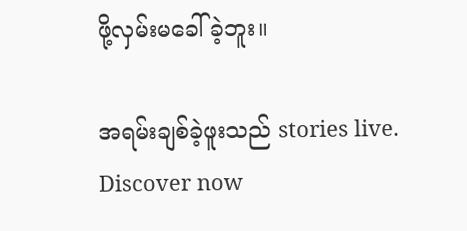ဖို့လှမ်းမခေါ်ခဲ့ဘူး။

အရမ်းချစ်ခဲ့ဖူးသည် stories live. Discover now